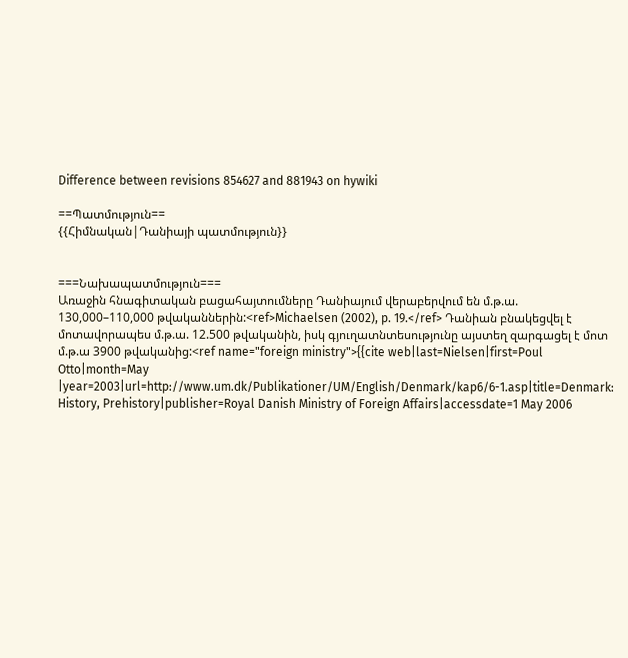Difference between revisions 854627 and 881943 on hywiki

==Պատմություն==
{{Հիմնական|Դանիայի պատմություն}}


===Նախապատմություն===
Առաջին հնագիտական բացահայտումները Դանիայում վերաբերվում են մ.թ.ա. 130,000–110,000 թվականներին:<ref>Michaelsen (2002), p. 19.</ref> Դանիան բնակեցվել է մոտավորապես մ.թ.ա. 12.500 թվականին, իսկ գյուղատնտեսությունը այստեղ զարգացել է մոտ մ.թ.ա 3900 թվականից:<ref name="foreign ministry">{{cite web|last=Nielsen|first=Poul Otto|month=May |year=2003|url=http://www.um.dk/Publikationer/UM/English/Denmark/kap6/6-1.asp|title=Denmark: History, Prehistory|publisher=Royal Danish Ministry of Foreign Affairs|accessdate=1 May 2006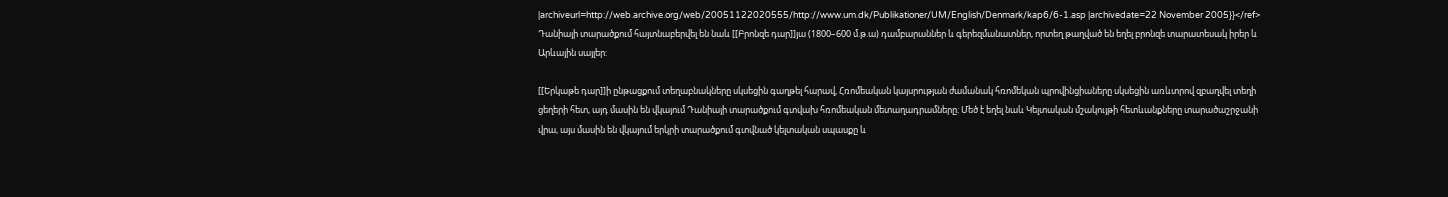|archiveurl=http://web.archive.org/web/20051122020555/http://www.um.dk/Publikationer/UM/English/Denmark/kap6/6-1.asp |archivedate=22 November 2005}}</ref> Դանիայի տարածքում հայտնաբերվել են նաև [[Բրոնզե դար]]յա (1800–600 մ.թ.ա) դամբարաններ և գերեզմանատներ, որտեղ թաղված են եղել բրոնզե տարատեսակ իրեր և Արևային սայլեր:

[[Երկաթե դար]]ի ընթացքում տեղաբնակները սկսեցին գաղթել հարավ, Հռոմեական կայսրության ժամանակ հռոմեկան պրովինցիաները սկսեցին առևտրով զբաղվել տեղի ցեղերի հետ, այդ մասին են վկայում Դանիայի տարածքում գտվախ հռոմեական մետաղադրամները: Մեծ է եղել նաև Կելտական մշակույթի հետևանքները տարածաշրջանի վրա, այս մասին են վկայում երկրի տարածքում գտվնած կելտական սպասքը և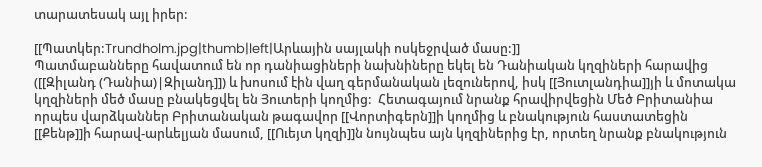տարատեսակ այլ իրեր:

[[Պատկեր:Trundholm.jpg|thumb|left|Արևային սայլակի ոսկեջրված մասը:]]
Պատմաբանները հավատում են որ դանիացիների նախնիները եկել են Դանիական կղզիների հարավից ([[Զիլանդ (Դանիա)|Զիլանդ]]) և խոսում էին վաղ գերմանական լեզուներով, իսկ [[Յուտլանդիա]]յի և մոտակա կղզիների մեծ մասը բնակեցվել են Յուտերի կողմից:  Հետագայում նրանք հրավիրվեցին Մեծ Բրիտանիա որպես վարձկաններ Բրիտանական թագավոր [[Վորտիգերն]]ի կողմից և բնակություն հաստատեցին [[Քենթ]]ի հարավ-արևելյան մասում, [[Ուեյտ կղզի]]ն նույնպես այն կղզիներից էր, որտեղ նրանք բնակություն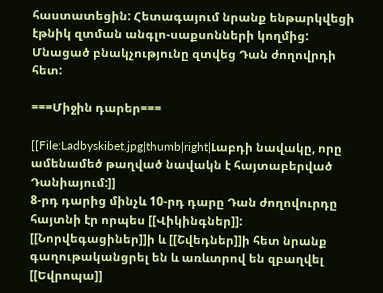հաստատեցին: Հետագայում նրանք ենթարկվեցի էթնիկ զտման անգլո-սաքսոնների կողմից: Մնացած բնակչությունը զտվեց Դան ժողովրդի հետ:

===Միջին դարեր===

[[File:Ladbyskibet.jpg|thumb|right|Լաբդի նավակը, որը ամենամեծ թաղված նավակն է հայտաբերված Դանիայում:]]
8-րդ դարից մինչև 10-րդ դարը Դան ժողովուրդը հայտնի էր որպես [[Վիկինգներ]]: [[Նորվեգացիներ]]ի և [[Շվեդներ]]ի հետ նրանք գաղութականցրել են և առևտրով են զբաղվել  [[Եվրոպա]]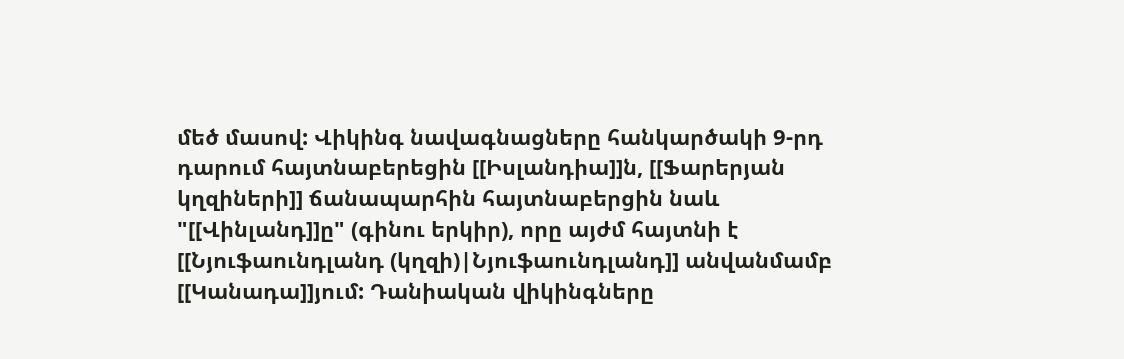մեծ մասով: Վիկինգ նավագնացները հանկարծակի 9-րդ դարում հայտնաբերեցին [[Իսլանդիա]]ն, [[Ֆարերյան կղզիների]] ճանապարհին հայտնաբերցին նաև "[[Վինլանդ]]ը" (գինու երկիր), որը այժմ հայտնի է [[Նյուֆաունդլանդ (կղզի)|Նյուֆաունդլանդ]] անվանմամբ [[Կանադա]]յում: Դանիական վիկինգները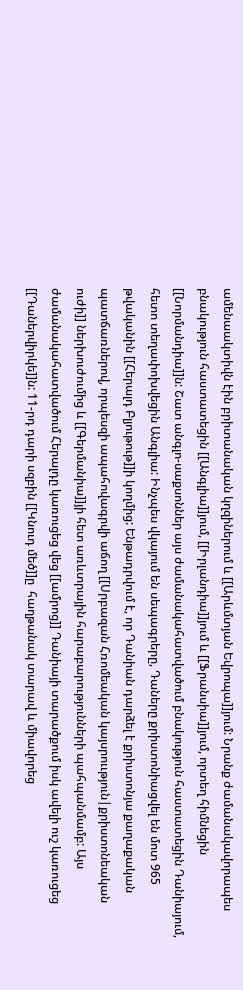ամենաակտիվն էին բրիտանական կղզիներում և [[Արևմտյան Եվրոպա]]յում: Նրանք ժամանակավորապես բնակություն հաստատեցին [[Անգլիա]]յում, [[Իրլանդիա]]յում և [[Ֆրանսիա]]յում, որտեղ հիմնեցին [[Նորմանդիա]]ն: Շատ անգլո-սաքսոններ այս ժամանակահատվածում բնակություն հաստատեցին Դանիայում, հետո տեղափոխվեցին Անգլիա: Ինչպես վկայում են սեպագրերը, Դաները քրիստոնիացվել են մոտ 965 թվականին [[Հերալդ Բլյութութ]]ի կողմից: Ենթադրվում է, որ Դանիան դարձել է քրիստոնյա քաղաքական պատճառներով, որպեսզի ապահովագրվի աճող [[Սրբազան Հռոմեական կայսրոււթյուն|քրիստոնեական ուժի]] ներխուժումից և [[Գերմանիա]]յի հետ առևտրային հարաբարությունների պահպանմամբ: Այս ժամանակահատվածում Հերալդը կառուցեց վեց [[ամրոց]] Դանիայի տարածքում իսկ ավելի ուշ կառուցեց [[Դաներվիրկե]]ն: 11-րդ դարի սզբին [[Կնուդ մեծ]]ը  հաղթանակ տարավ և միավորեց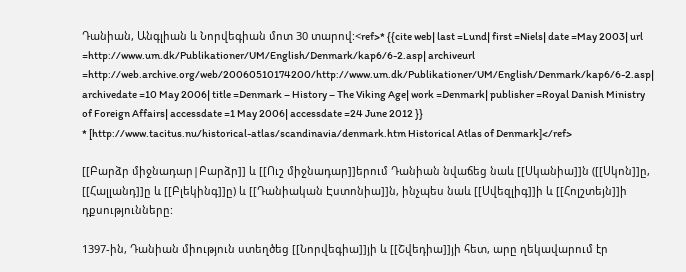Դանիան, Անգլիան և Նորվեգիան մոտ 30 տարով:<ref>* {{cite web| last =Lund| first =Niels| date =May 2003| url =http://www.um.dk/Publikationer/UM/English/Denmark/kap6/6-2.asp| archiveurl =http://web.archive.org/web/20060510174200/http://www.um.dk/Publikationer/UM/English/Denmark/kap6/6-2.asp| archivedate =10 May 2006| title =Denmark – History – The Viking Age| work =Denmark| publisher =Royal Danish Ministry of Foreign Affairs| accessdate =1 May 2006| accessdate =24 June 2012 }}
* [http://www.tacitus.nu/historical-atlas/scandinavia/denmark.htm Historical Atlas of Denmark]</ref>

[[Բարձր միջնադար|Բարձր]] և [[Ուշ միջնադար]]երում Դանիան նվաճեց նաև [[Սկանիա]]ն ([[Սկոն]]ը, [[Հալլանդ]]ը և [[Բլեկինգ]]ը) և [[Դանիական Էստոնիա]]ն, ինչպես նաև [[Սվեզլիգ]]ի և [[Հոլշտեյն]]ի դքսությունները:

1397-ին, Դանիան միություն ստեղծեց [[Նորվեգիա]]յի և [[Շվեդիա]]յի հետ, արը ղեկավարում էր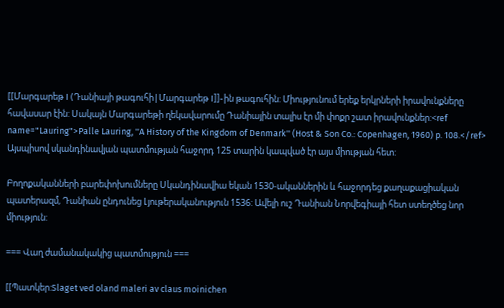[[Մարգարեթ I (Դանիայի թագուհի|Մարգարեթ I]]-ին թագուհին: Միությունում երեք երկրների իրավունքները հավասար էին: Սակայն Մարգարեթի ղեկավարումը Դանիային տալիս էր մի փոքր շատ իրավունքներ:<ref name="Lauring">Palle Lauring, ''A History of the Kingdom of Denmark'' (Host & Son Co.: Copenhagen, 1960) p. 108.</ref> Այսպիսով սկանդինավյան պատմության հաջորդ 125 տարին կապված էր այս միության հետ:

Բողոքականների բարեփոխումները Սկանդինավիա եկան 1530-ականներին և հաջորդեց քաղաքացիական պատերազմ, Դանիան ընդունեց Լյութերականություն 1536: Ավելի ուշ Դանիան Նորվեգիայի հետ ստեղծեց նոր միություն:

=== Վաղ ժամանակակից պատմություն ===

[[Պատկեր:Slaget ved oland maleri av claus moinichen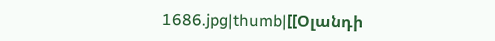1686.jpg|thumb|[[Օլանդի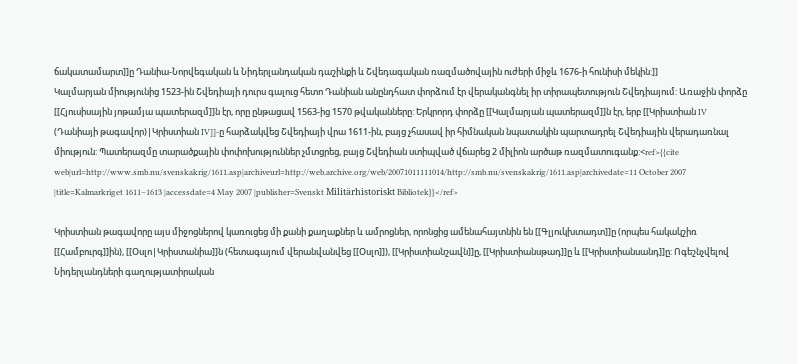ճակատամարտ]]ը Դանիա-Նորվեգական և Նիդերլանդական դաշինքի և Շվեդագական ռազմածովային ուժերի միջև 1676-ի հունիսի մեկին:]]
Կալմարյան միությունից 1523-ին Շվեդիայի դուրս գալուց հետո Դանիան անընդհատ փորձում էր վերականգնել իր տիրապետություն Շվեդիայում: Առաջին փորձը [[Հյուսիսային յոթամյա պատերազմ]]ն էր, որը ընթացավ 1563-ից 1570 թվականները: Երկրորդ փորձը [[Կալմարյան պատերազմ]]ն էր, երբ [[Կրիստիան IV (Դանիայի թագավոր)|Կրիստիան IV]]-ը հարձակվեց Շվեդիայի վրա 1611-ին, բայց չհասավ իր հիմնական նպատակին պարտադրել Շվեդիային վերադառնալ միություն: Պատերազմը տարածքային փոփոխություններ չմտցրեց, բայց Շվեդիան ստիպված վճարեց 2 միլիոն արծաթ ռազմատուգանք:<ref>{{cite web|url=http://www.smb.nu/svenskakrig/1611.asp|archiveurl=http://web.archive.org/web/20071011111014/http://smb.nu/svenskakrig/1611.asp|archivedate=11 October 2007 |title=Kalmarkriget 1611–1613 |accessdate=4 May 2007 |publisher=Svenskt Militärhistoriskt Bibliotek}}</ref>

Կրիստիան թագավորը այս միջոցներով կառուցեց մի քանի քաղաքներ և ամրոցներ, որոնցից ամենահայտնին են [[Գլյուկխտադտ]]ը (որպես հակակշիռ [[Համբուրգ]]ին), [[Օսլո|Կրիստանիա]]ն (հետագայում վերանվանվեց [[Օսլո]]), [[Կրիստիանշավն]]ը, [[Կրիստիանսթադ]]ը և [[Կրիստիանսանդ]]ը: Ոգեշնչվելով Նիդերլանդների գաղությատիրական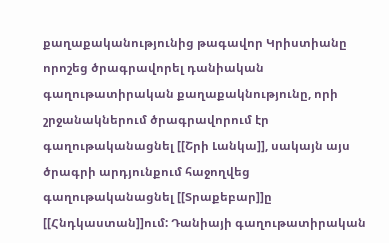քաղաքականությունից թագավոր Կրիստիանը որոշեց ծրագրավորել դանիական գաղութատիրական քաղաքակնությունը, որի շրջանակներում ծրագրավորում էր գաղութականացնել [[Շրի Լանկա]], սակայն այս ծրագրի արդյունքում հաջողվեց գաղութականացնել [[Տրաքեբար]]ը [[Հնդկաստան]]ում: Դանիայի գաղութատիրական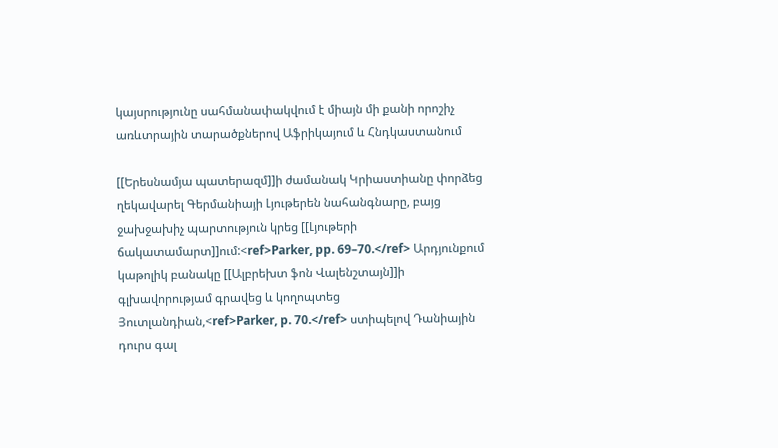կայսրությունը սահմանափակվում է միայն մի քանի որոշիչ առևտրային տարածքներով Աֆրիկայում և Հնդկաստանում

[[Երեսնամյա պատերազմ]]ի ժամանակ Կրիաստիանը փորձեց ղեկավարել Գերմանիայի Լյութերեն նահանգնարը, բայց ջախջախիչ պարտություն կրեց [[Լյութերի ճակատամարտ]]ում:<ref>Parker, pp. 69–70.</ref> Արդյունքում կաթոլիկ բանակը [[Ալբրեխտ ֆոն Վալենշտայն]]ի գլխավորությամ գրավեց և կողոպտեց Յուտլանդիան,<ref>Parker, p. 70.</ref> ստիպելով Դանիային դուրս գալ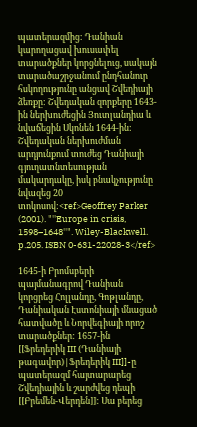պատերազմից: Դանիան կարողացավ խուսափել տարածքներ կորցնելուց, սակայն տարածաշրջանում ընդհանուր հսկողությունը անցավ Շվեդիայի ձեռքը: Շվեդական զորքերը 1643-ին ներխուժեցին Յուտլանդիա և նվաճեցին Սկոնեն 1644-ին: Շվեդական ներխուժման արդյունքում տուժեց Դանիայի գյուղատնտեսության մակարդակը, իսկ բնակչությունը նվազեց 20 տոկոսով:<ref>Geoffrey Parker (2001). "''Europe in crisis, 1598–1648''". Wiley-Blackwell. p.205. ISBN 0-631-22028-3</ref>

1645-ի Բրոմսբերի պայմանագրով Դանիան կորցրեց Հոլլանդը, Գոթլանդը, Դանիական Էստոնիայի մնացած հատվածը և Նորվեգիայի որոշ տարածքներ: 1657-ին [[Ֆրեդերիկ III (Դանիայի թագավոր)|Ֆրեդերիկ III]]-ը պատերազմ հայտարարեց Շվեդիային և շարժվեց դեպի [[Բրեմեն-Վերդեն]]: Սա բերեց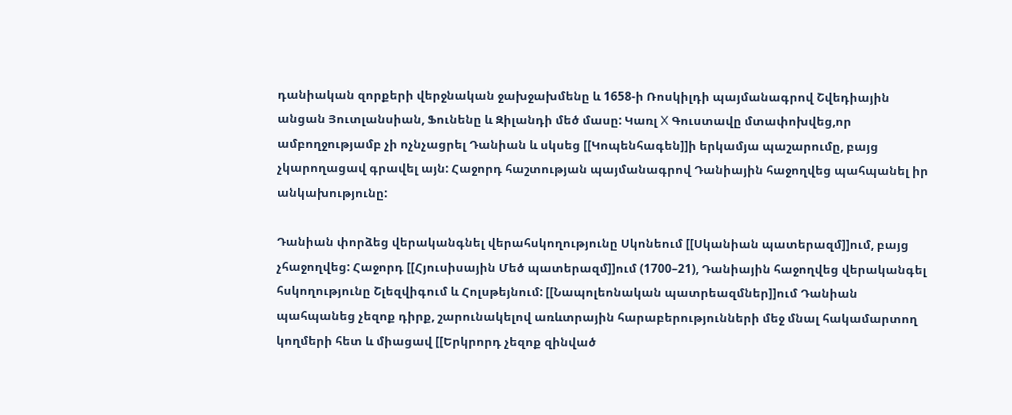դանիական զորքերի վերջնական ջախջախմենը և 1658-ի Ռոսկիլդի պայմանագրով Շվեդիային անցան Յուտլանսիան, Ֆունենը և Զիլանդի մեծ մասը: Կառլ X Գուստավը մտափոխվեց,որ ամբողջությամբ չի ոչնչացրել Դանիան և սկսեց [[Կոպենհագեն]]ի երկամյա պաշարումը, բայց չկարողացավ գրավել այն: Հաջորդ հաշտության պայմանագրով Դանիային հաջողվեց պահպանել իր անկախությունը:

Դանիան փորձեց վերականգնել վերահսկողությունը Սկոնեում [[Սկանիան պատերազմ]]ում, բայց չհաջողվեց: Հաջորդ [[Հյուսիսային Մեծ պատերազմ]]ում (1700–21), Դանիային հաջողվեց վերականգել հսկողությունը Շլեզվիգում և Հոլսթեյնում: [[Նապոլեոնական պատրեազմներ]]ում Դանիան պահպանեց չեզոք դիրք, շարունակելով առևտրային հարաբերությունների մեջ մնալ հակամարտող կողմերի հետ և միացավ [[Երկրորդ չեզոք զինված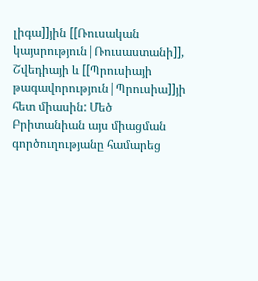լիգա]]յին [[Ռուսական կայսրություն|Ռուսաստանի]], Շվեդիայի և [[Պրուսիայի թագավորություն|Պրուսիա]]յի հետ միասին: Մեծ Բրիտանիան այս միացման գործուղությանը համարեց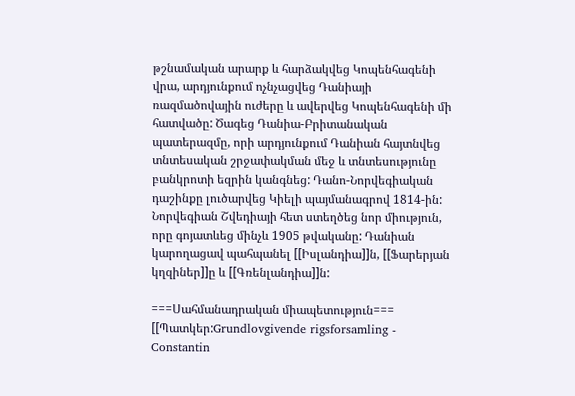թշնամական արարք և հարձակվեց Կոպենհագենի վրա, արդյունքում ոչնչացվեց Դանիայի ռազմածովային ուժերը և ավերվեց Կոպենհագենի մի հատվածը: Ծագեց Դանիա-Բրիտանական պատերազմը, որի արդյունքում Դանիան հայտնվեց տնտեսական շրջափակման մեջ և տնտեսությունը բանկրոտի եզրին կանգնեց: Դանո-Նորվեգիական դաշինքը լուծարվեց Կիելի պայմանագրով 1814-ին: Նորվեգիան Շվեդիայի հետ ստեղծեց նոր միություն, որը գոյատևեց մինչև 1905 թվականը: Դանիան կարողացավ պահպանել [[Իսլանդիա]]ն, [[Ֆարերյան կղզիներ]]ը և [[Գռենլանդիա]]ն:

===Սահմանադրական միապետություն===
[[Պատկեր:Grundlovgivende rigsforsamling - Constantin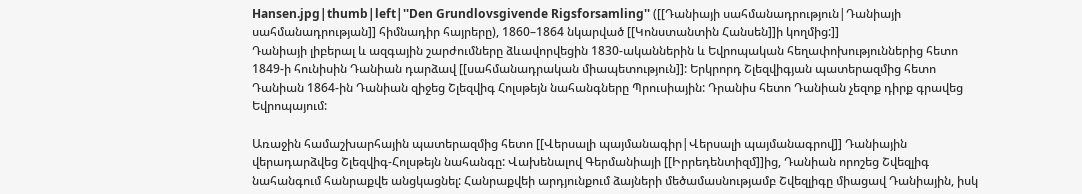Hansen.jpg|thumb|left|''Den Grundlovsgivende Rigsforsamling'' ([[Դանիայի սահմանադրություն|Դանիայի սահմանադրության]] հիմնադիր հայրերը), 1860–1864 նկարված [[Կոնստանտին Հանսեն]]ի կողմից:]]
Դանիայի լիբերալ և ազգային շարժումները ձևավորվեցին 1830-ականներին և Եվրոպական հեղափոխություններից հետո 1849-ի հունիսին Դանիան դարձավ [[սահմանադրական միապետություն]]: Երկրորդ Շլեզվիգյան պատերազմից հետո Դանիան 1864-ին Դանիան զիջեց Շլեզվիգ Հոլսթեյն նահանգները Պրուսիային: Դրանիս հետո Դանիան չեզոք դիրք գրավեց Եվրոպայում:

Առաջին համաշխարհային պատերազմից հետո [[Վերսալի պայմանագիր|Վերսալի պայմանագրով]] Դանիային վերադարձվեց Շլեզվիգ-Հոլսթեյն նահանգը: Վախենալով Գերմանիայի [[Իրրեդենտիզմ]]ից, Դանիան որոշեց Շվեզլիգ նահանգում հանրաքվե անցկացնել: Հանրաքվեի արդյունքում ձայների մեծամասնությամբ Շվեզլիգը միացավ Դանիային, իսկ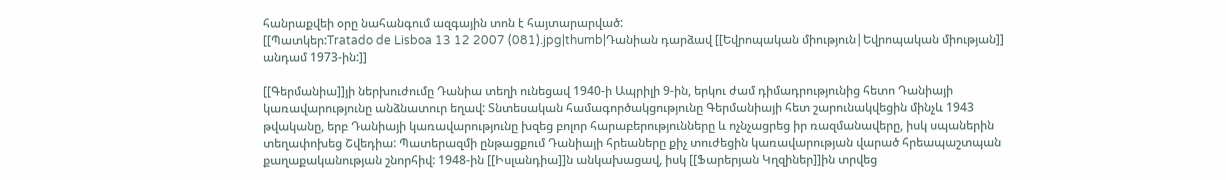հանրաքվեի օրը նահանգում ազգային տոն է հայտարարված:
[[Պատկեր:Tratado de Lisboa 13 12 2007 (081).jpg|thumb|Դանիան դարձավ [[Եվրոպական միություն|Եվրոպական միության]] անդամ 1973-ին:]]

[[Գերմանիա]]յի ներխուժումը Դանիա տեղի ունեցավ 1940-ի Ապրիլի 9-ին, երկու ժամ դիմադրությունից հետո Դանիայի կառավարությունը անձնատուր եղավ: Տնտեսական համագործակցությունը Գերմանիայի հետ շարունակվեցին մինչև 1943 թվականը, երբ Դանիայի կառավարությունը խզեց բոլոր հարաբերությունները և ոչնչացրեց իր ռազմանավերը, իսկ սպաներին տեղափոխեց Շվեդիա: Պատերազմի ընթացքում Դանիայի հրեաները քիչ տուժեցին կառավարության վարած հրեապաշտպան քաղաքականության շնորհիվ: 1948-ին [[Իսլանդիա]]ն անկախացավ, իսկ [[Ֆարերյան Կղզիներ]]ին տրվեց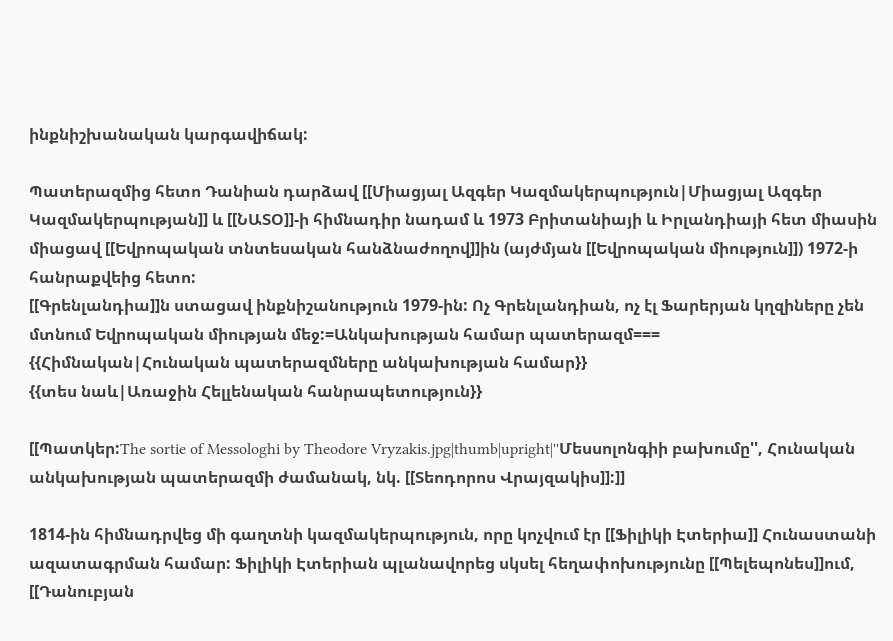ինքնիշխանական կարգավիճակ:

Պատերազմից հետո Դանիան դարձավ [[Միացյալ Ազգեր Կազմակերպություն|Միացյալ Ազգեր Կազմակերպության]] և [[ՆԱՏՕ]]-ի հիմնադիր նադամ և 1973 Բրիտանիայի և Իրլանդիայի հետ միասին միացավ [[Եվրոպական տնտեսական հանձնաժողով]]ին (այժմյան [[Եվրոպական միություն]]) 1972-ի հանրաքվեից հետո:
[[Գրենլանդիա]]ն ստացավ ինքնիշանություն 1979-ին: Ոչ Գրենլանդիան, ոչ էլ Ֆարերյան կղզիները չեն մտնում Եվրոպական միության մեջ:=Անկախության համար պատերազմ===
{{Հիմնական|Հունական պատերազմները անկախության համար}}
{{տես նաև|Առաջին Հելլենական հանրապետություն}}

[[Պատկեր:The sortie of Messologhi by Theodore Vryzakis.jpg|thumb|upright|''Մեսսոլոնգիի բախումը'', Հունական անկախության պատերազմի ժամանակ, նկ. [[Տեոդորոս Վրայզակիս]]:]]

1814-ին հիմնադրվեց մի գաղտնի կազմակերպություն, որը կոչվում էր [[Ֆիլիկի Էտերիա]] Հունաստանի ազատագրման համար: Ֆիլիկի Էտերիան պլանավորեց սկսել հեղափոխությունը [[Պելեպոնես]]ում, [[Դանուբյան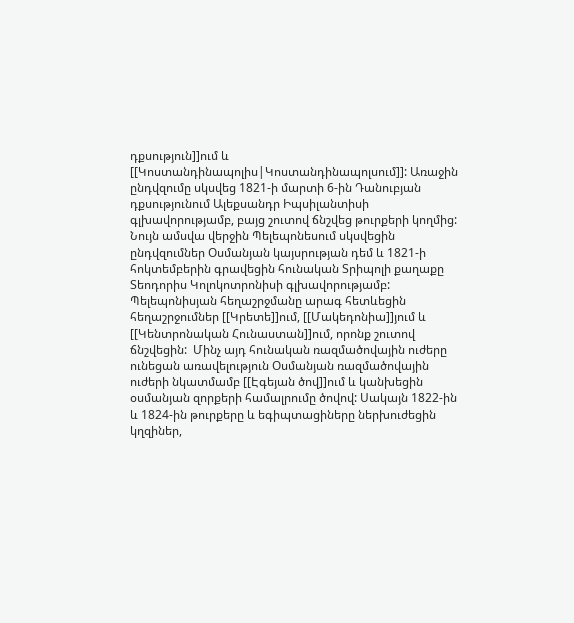դքսություն]]ում և [[Կոստանդինապոլիս|Կոստանդինապոլսում]]: Առաջին ընդվզումը սկսվեց 1821-ի մարտի 6-ին Դանուբյան դքսությունում Ալեքսանդր Իպսիլանտիսի գլխավորությամբ, բայց շուտով ճնշվեց թուրքերի կողմից: Նույն ամսվա վերջին Պելեպոնեսում սկսվեցին ընդվզումներ Օսմանյան կայսրության դեմ և 1821-ի հոկտեմբերին գրավեցին հունական Տրիպոլի քաղաքը Տեոդորիս Կոլոկոտրոնիսի գլխավորությամբ: Պելեպոնիսյան հեղաշրջմանը արագ հետևեցին հեղաշրջումներ [[Կրետե]]ում, [[Մակեդոնիա]]յում և [[Կենտրոնական Հունաստան]]ում, որոնք շուտով ճնշվեցին:  Մինչ այդ հունական ռազմածովային ուժերը ունեցան առավելություն Օսմանյան ռազմածովային ուժերի նկատմամբ [[Էգեյան ծով]]ում և կանխեցին օսմանյան զորքերի համալրումը ծովով: Սակայն 1822-ին և 1824-ին թուրքերը և եգիպտացիները ներխուժեցին կղզիներ,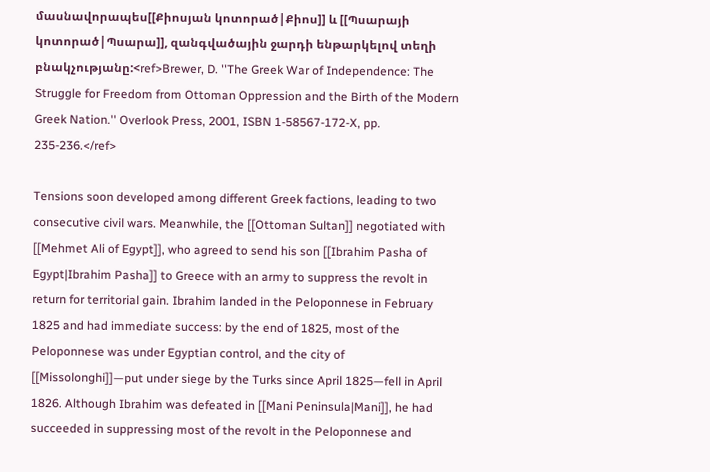մասնավորապես[[Քիոսյան կոտորած|Քիոս]] և [[Պսարայի կոտորած|Պսարա]], զանգվածային ջարդի ենթարկելով տեղի բնակչությանը:<ref>Brewer, D. ''The Greek War of Independence: The Struggle for Freedom from Ottoman Oppression and the Birth of the Modern Greek Nation.'' Overlook Press, 2001, ISBN 1-58567-172-X, pp. 235-236.</ref>

Tensions soon developed among different Greek factions, leading to two consecutive civil wars. Meanwhile, the [[Ottoman Sultan]] negotiated with [[Mehmet Ali of Egypt]], who agreed to send his son [[Ibrahim Pasha of Egypt|Ibrahim Pasha]] to Greece with an army to suppress the revolt in return for territorial gain. Ibrahim landed in the Peloponnese in February 1825 and had immediate success: by the end of 1825, most of the Peloponnese was under Egyptian control, and the city of [[Missolonghi]]—put under siege by the Turks since April 1825—fell in April 1826. Although Ibrahim was defeated in [[Mani Peninsula|Mani]], he had succeeded in suppressing most of the revolt in the Peloponnese and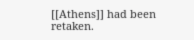[[Athens]] had been retaken.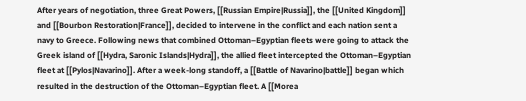After years of negotiation, three Great Powers, [[Russian Empire|Russia]], the [[United Kingdom]] and [[Bourbon Restoration|France]], decided to intervene in the conflict and each nation sent a navy to Greece. Following news that combined Ottoman–Egyptian fleets were going to attack the Greek island of [[Hydra, Saronic Islands|Hydra]], the allied fleet intercepted the Ottoman–Egyptian fleet at [[Pylos|Navarino]]. After a week-long standoff, a [[Battle of Navarino|battle]] began which resulted in the destruction of the Ottoman–Egyptian fleet. A [[Morea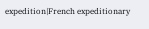expedition|French expeditionary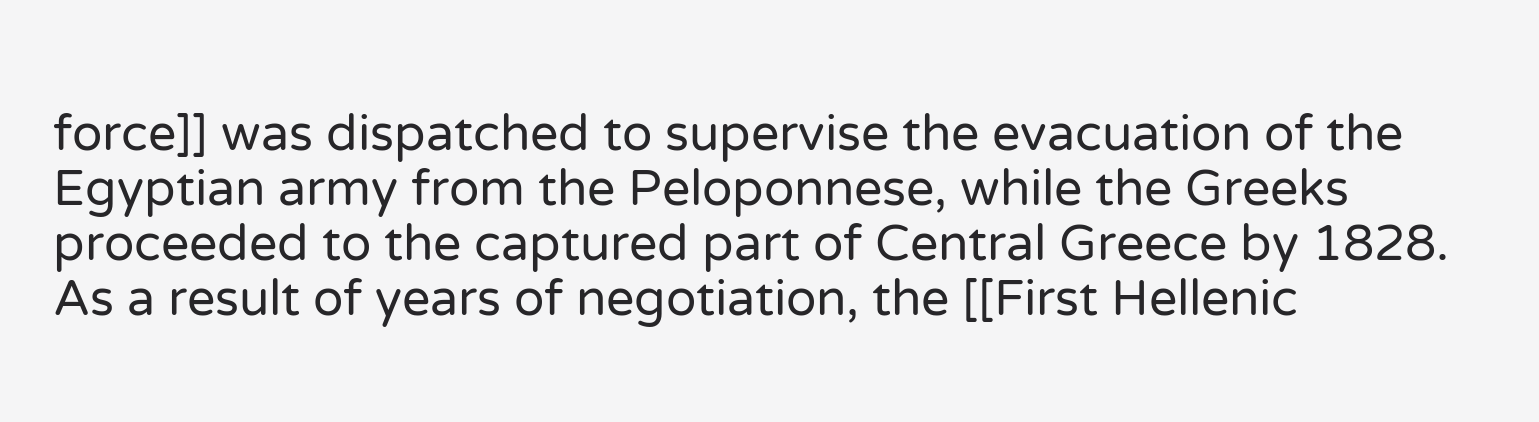force]] was dispatched to supervise the evacuation of the Egyptian army from the Peloponnese, while the Greeks proceeded to the captured part of Central Greece by 1828. As a result of years of negotiation, the [[First Hellenic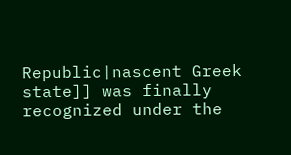Republic|nascent Greek state]] was finally recognized under the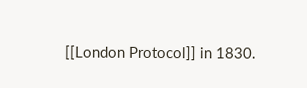[[London Protocol]] in 1830.